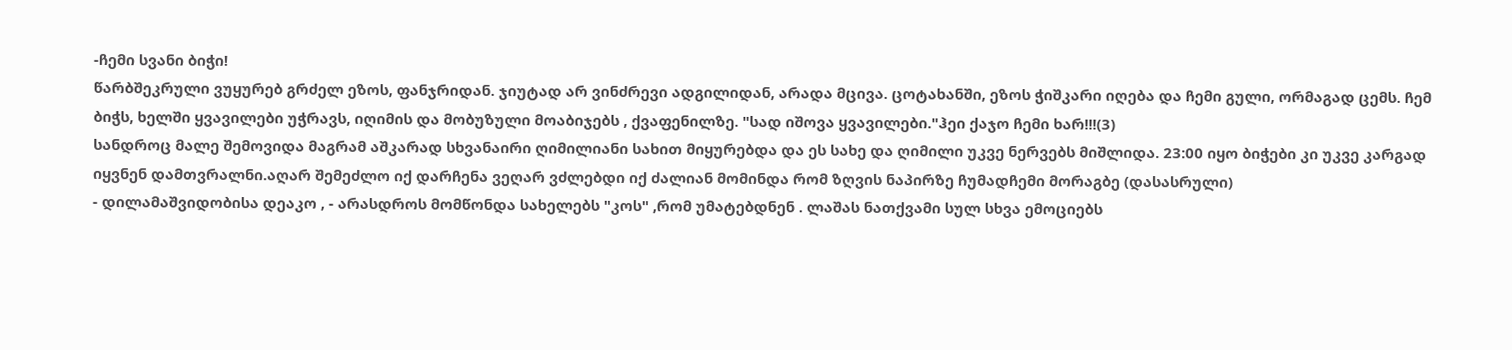-ჩემი სვანი ბიჭი!
წარბშეკრული ვუყურებ გრძელ ეზოს, ფანჯრიდან. ჯიუტად არ ვინძრევი ადგილიდან, არადა მცივა. ცოტახანში, ეზოს ჭიშკარი იღება და ჩემი გული, ორმაგად ცემს. ჩემ ბიჭს, ხელში ყვავილები უჭრავს, იღიმის და მობუზული მოაბიჯებს , ქვაფენილზე. "სად იშოვა ყვავილები."ჰეი ქაჯო ჩემი ხარ!!!(3)
სანდროც მალე შემოვიდა მაგრამ აშკარად სხვანაირი ღიმილიანი სახით მიყურებდა და ეს სახე და ღიმილი უკვე ნერვებს მიშლიდა. 23:00 იყო ბიჭები კი უკვე კარგად იყვნენ დამთვრალნი.აღარ შემეძლო იქ დარჩენა ვეღარ ვძლებდი იქ ძალიან მომინდა რომ ზღვის ნაპირზე ჩუმადჩემი მორაგბე (დასასრული)
- დილამაშვიდობისა დეაკო , - არასდროს მომწონდა სახელებს "კოს" ,რომ უმატებდნენ . ლაშას ნათქვამი სულ სხვა ემოციებს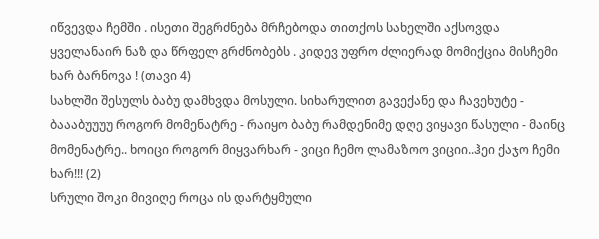იწვევდა ჩემში . ისეთი შეგრძნება მრჩებოდა თითქოს სახელში აქსოვდა ყველანაირ ნაზ და წრფელ გრძნობებს . კიდევ უფრო ძლიერად მომიქცია მისჩემი ხარ ბარნოვა ! (თავი 4)
სახლში შესულს ბაბუ დამხვდა მოსული. სიხარულით გავექანე და ჩავეხუტე - ბაააბუუუუ როგორ მომენატრე - რაიყო ბაბუ რამდენიმე დღე ვიყავი წასული - მაინც მომენატრე.. ხოიცი როგორ მიყვარხარ - ვიცი ჩემო ლამაზოო ვიციი..ჰეი ქაჯო ჩემი ხარ!!! (2)
სრული შოკი მივიღე როცა ის დარტყმული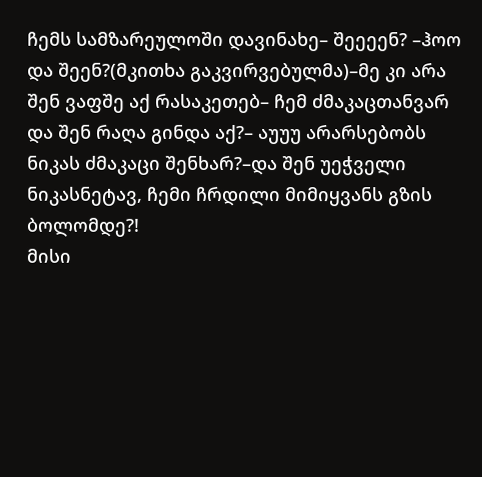ჩემს სამზარეულოში დავინახე– შეეეენ? –ჰოო და შეენ?(მკითხა გაკვირვებულმა)–მე კი არა შენ ვაფშე აქ რასაკეთებ– ჩემ ძმაკაცთანვარ და შენ რაღა გინდა აქ?– აუუუ არარსებობს ნიკას ძმაკაცი შენხარ?–და შენ უეჭველი ნიკასნეტავ, ჩემი ჩრდილი მიმიყვანს გზის ბოლომდე?!
მისი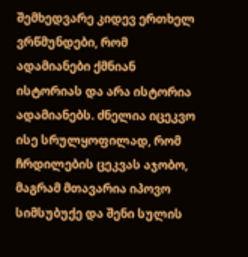შემხედვარე კიდევ ერთხელ ვრწმუნდები, რომ ადამიანები ქმნიან ისტორიას და არა ისტორია ადამიანებს. ძნელია იცეკვო ისე სრულყოფილად, რომ ჩრდილების ცეკვას აჯობო, მაგრამ მთავარია იპოვო სიმსუბუქე და შენი სულის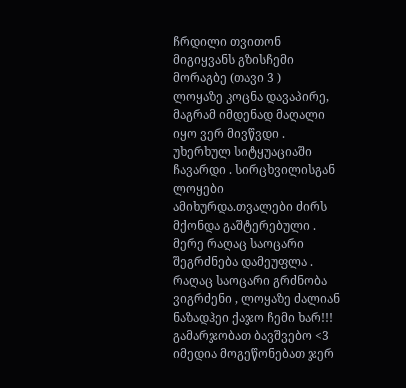ჩრდილი თვითონ მიგიყვანს გზისჩემი მორაგბე (თავი 3 )
ლოყაზე კოცნა დავაპირე, მაგრამ იმდენად მაღალი იყო ვერ მივწვდი . უხერხულ სიტყუაციაში ჩავარდი . სირცხვილისგან ლოყები ამიხურდა.თვალები ძირს მქონდა გაშტერებული . მერე რაღაც საოცარი შეგრძნება დამეუფლა . რაღაც საოცარი გრძნობა ვიგრძენი , ლოყაზე ძალიან ნაზადჰეი ქაჯო ჩემი ხარ!!!
გამარჯობათ ბავშვებო <3 იმედია მოგეწონებათ ჯერ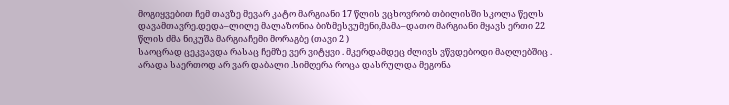მოგიყვებით ჩემ თავზე მევარ კატო მარგიანი 17 წლის ვცხოვრობ თბილისში სკოლა წელს დავამთავრე.დედა–ლილე მალაზონია ბიზმესვუმენი,მამა–დათო მარგიანი მყავს ერთი 22 წლის ძმა ნიკუშა მარგიაჩემი მორაგბე (თავი 2 )
საოცრად ცეკვავდა რასაც ჩემზე ვერ ვიტყვი . მკერდამდეც ძლივს ვწვდებოდი მაღლებშიც . არადა საერთოდ არ ვარ დაბალი .სიმღერა როცა დასრულდა მეგონა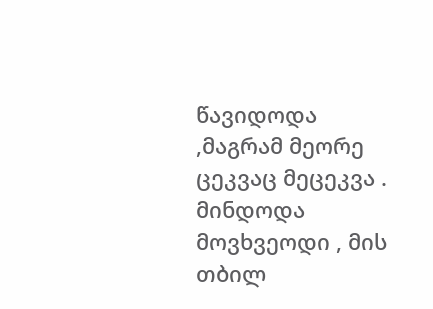წავიდოდა ,მაგრამ მეორე ცეკვაც მეცეკვა . მინდოდა მოვხვეოდი , მის თბილ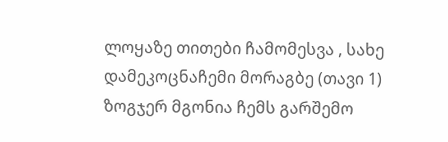ლოყაზე თითები ჩამომესვა , სახე დამეკოცნაჩემი მორაგბე (თავი 1)
ზოგჯერ მგონია ჩემს გარშემო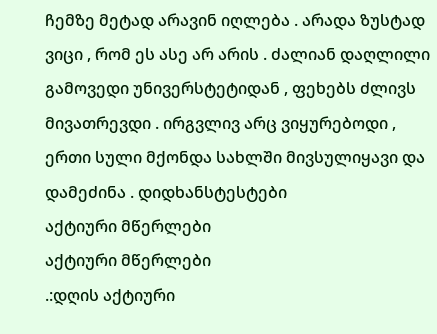ჩემზე მეტად არავინ იღლება . არადა ზუსტად ვიცი , რომ ეს ასე არ არის . ძალიან დაღლილი გამოვედი უნივერსტეტიდან , ფეხებს ძლივს მივათრევდი . ირგვლივ არც ვიყურებოდი , ერთი სული მქონდა სახლში მივსულიყავი და დამეძინა . დიდხანსტესტები
აქტიური მწერლები
აქტიური მწერლები
.:დღის აქტიური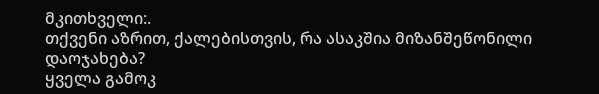მკითხველი:.
თქვენი აზრით, ქალებისთვის, რა ასაკშია მიზანშეწონილი დაოჯახება?
ყველა გამოკ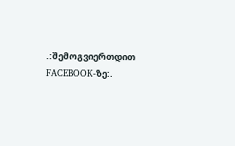.:შემოგვიერთდით FACEBOOK-ზე:.